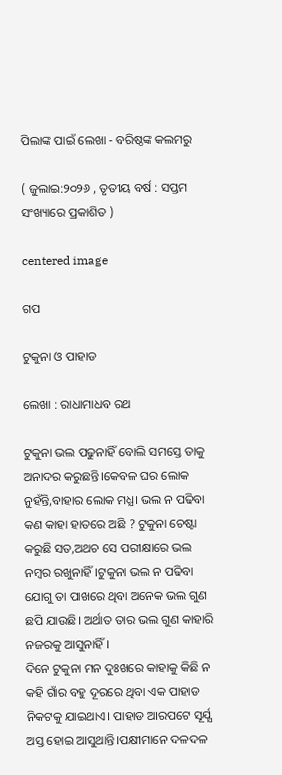ପିଲାଙ୍କ ପାଇଁ ଲେଖା - ବରିଷ୍ଠଙ୍କ କଲମରୁ

( ଜୁଲାଇ:୨୦୨୬ , ତୃତୀୟ ବର୍ଷ : ସପ୍ତମ ସଂଖ୍ୟାରେ ପ୍ରକାଶିତ )

centered image

ଗପ

ଟୁକୁନା ଓ ପାହାଡ

ଲେଖା : ରାଧାମାଧବ ରଥ

ଟୁକୁନା ଭଲ ପଢୁନାହିଁ ବୋଲି ସମସ୍ତେ ତାକୁ ଅନାଦର କରୁଛନ୍ତି।କେବଳ ଘର ଲୋକ ନୁହଁନ୍ତି,ବାହାର ଲୋକ ମଧ୍ଯ। ଭଲ ନ ପଢିବା କଣ କାହା ହାତରେ ଅଛି ? ଟୁକୁନା ଚେଷ୍ଟା କରୁଛି ସତ,ଅଥଚ ସେ ପରୀକ୍ଷାରେ ଭଲ ନମ୍ବର ରଖୁନାହିଁ।ଟୁକୁନା ଭଲ ନ ପଢିବା ଯୋଗୁ ତା ପାଖରେ ଥିବା ଅନେକ ଭଲ ଗୁଣ ଛପି ଯାଉଛି। ଅର୍ଥାତ ତାର ଭଲ ଗୁଣ କାହାରି ନଜରକୁ ଆସୁନାହିଁ।
ଦିନେ ଟୁକୁନା ମନ ଦୁଃଖରେ କାହାକୁ କିଛି ନ କହି ଗାଁର ବହୁ ଦୂରରେ ଥିବା ଏକ ପାହାଡ ନିକଟକୁ ଯାଇଥାଏ। ପାହାଡ ଆରପଟେ ସୂର୍ଯ୍ଯ ଅସ୍ତ ହୋଇ ଆସୁଥାନ୍ତି।ପକ୍ଷୀମାନେ ଦଳଦଳ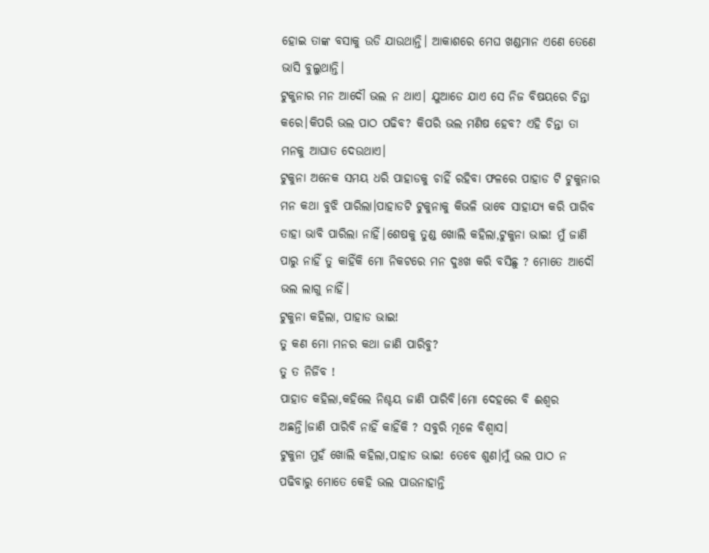ହୋଇ ତାଙ୍କ ବସାକୁ ଉଡି ଯାଉଥାନ୍ତି। ଆକାଶରେ ମେଘ ଖଣ୍ଡମାନ ଏଣେ ତେଣେ ଭାସି ବୁଲୁଥାନ୍ତି।
ଟୁକୁନାର ମନ ଆଦୌ ଭଲ ନ ଥାଏ। ଯୁଆଡେ ଯାଏ ସେ ନିଜ ବିଷୟରେ ଚିନ୍ତା କରେ।କିପରି ଭଲ ପାଠ ପଢିବ? କିପରି ଭଲ ମଣିଷ ହେବ? ଏହି ଚିନ୍ତା ତା ମନକୁ ଆଘାତ ଦେଉଥାଏ।
ଟୁକୁନା ଅନେକ ସମୟ ଧରି ପାହାଡକୁ ଚାହିଁ ରହିବା ଫଳରେ ପାହାଡ ଟି ଟୁକୁନାର ମନ କଥା ବୁଝି ପାରିଲା।ପାହାଡଟି ଟୁକୁନାକୁ କିଭଳି ଭାବେ ସାହାଯ୍ଯ କରି ପାରିବ ତାହା ଭାବି ପାରିଲା ନାହିଁ।ଶେଷକୁ ତୁଣ୍ଡ ଖୋଲି କହିଲା,ଟୁକୁନା ଭାଇ! ମୁଁ ଜାଣି ପାରୁ ନାହିଁ ତୁ କାହିଁକି ମୋ ନିକଟରେ ମନ ଦୁଃଖ କରି ବସିଛୁ ? ମୋତେ ଆଦୌ ଭଲ ଲାଗୁ ନାହିଁ।
ଟୁକୁନା କହିଲା, ପାହାଡ ଭାଇ!
ତୁ କଣ ମୋ ମନର କଥା ଜାଣି ପାରିବୁ?
ତୁ ତ ନିର୍ଜିବ !
ପାହାଡ କହିଲା,କହିଲେ ନିଶ୍ଚୟ ଜାଣି ପାରିବି।ମୋ ଦେହରେ ବି ଈଶ୍ବର ଅଛନ୍ତି।ଜାଣି ପାରିବି ନାହିଁ କାହିଁକି ? ସବୁରି ମୂଳେ ବିଶ୍ବାସ।
ଟୁକୁନା ମୁହଁ ଖୋଲି କହିଲା,ପାହାଡ ଭାଇ! ତେବେ ଶୁଣ।ମୁଁ ଭଲ ପାଠ ନ ପଢିବାରୁ ମୋତେ କେହି ଭଲ ପାଉନାହାନ୍ତି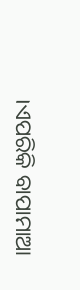।ଏପରିକି ବାପାମାଆ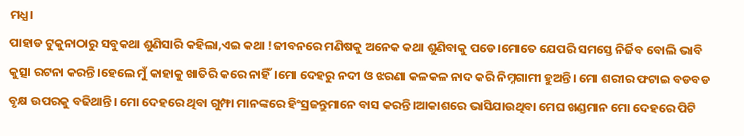ମଧ୍ଯ।
ପାହାଡ ଟୁକୁନାଠାରୁ ସବୁକଥା ଶୁଣିସାରି କହିଲା,ଏଇ କଥା !ଜୀବନରେ ମଣିଷକୁ ଅନେକ କଥା ଶୁଣିବାକୁ ପଡେ।ମୋତେ ଯେପରି ସମସ୍ତେ ନିର୍ଜିବ ବୋଲି ଭାବି କୁତ୍ସା ରଟନା କରନ୍ତି।ହେଲେ ମୁଁ କାହାକୁ ଖାତିରି କରେ ନାହିଁ।ମୋ ଦେହରୁ ନଦୀ ଓ ଝରଣା କଳକଳ ନାଦ କରି ନିମ୍ନଗାମୀ ହୁଅନ୍ତି। ମୋ ଶରୀର ଫଟାଇ ବଡବଡ ବୃକ୍ଷ ଉପରକୁ ବଢିଥାନ୍ତି। ମୋ ଦେହରେ ଥିବା ଗୁମ୍ଫା ମାନଙ୍କରେ ହିଂସ୍ରଜନ୍ତୁମାନେ ବାସ କରନ୍ତି।ଆକାଶରେ ଭାସିଯାଉଥିବା ମେଘ ଖଣ୍ଡମାନ ମୋ ଦେହରେ ପିଟି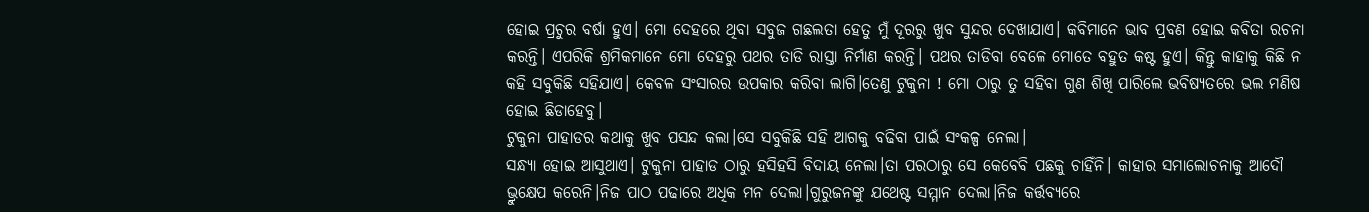ହୋଇ ପ୍ରଚୁର ବର୍ଷା ହୁଏ। ମୋ ଦେହରେ ଥିବା ସବୁଜ ଗଛଲତା ହେତୁ ମୁଁ ଦୂରରୁ ଖୁବ ସୁନ୍ଦର ଦେଖାଯାଏ। କବିମାନେ ଭାବ ପ୍ରବଣ ହୋଇ କବିତା ରଚନା କରନ୍ତି। ଏପରିକି ଶ୍ରମିକମାନେ ମୋ ଦେହରୁ ପଥର ତାଡି ରାସ୍ତା ନିର୍ମାଣ କରନ୍ତି। ପଥର ତାଡିବା ବେଳେ ମୋତେ ବହୁତ କଷ୍ଟ ହୁଏ। କିନ୍ତୁ କାହାକୁ କିଛି ନ କହି ସବୁକିଛି ସହିଯାଏ। କେବଳ ସଂସାରର ଉପକାର କରିବା ଲାଗି।ତେଣୁ ଟୁକୁନା ! ମୋ ଠାରୁ ତୁ ସହିବା ଗୁଣ ଶିଖି ପାରିଲେ ଭବିଷ୍ୟତରେ ଭଲ ମଣିଷ ହୋଇ ଛିଡାହେବୁ।
ଟୁକୁନା ପାହାଡର କଥାକୁ ଖୁବ ପସନ୍ଦ କଲା।ସେ ସବୁକିଛି ସହି ଆଗକୁ ବଢିବା ପାଇଁ ସଂକଳ୍ପ ନେଲା।
ସନ୍ଧ୍ଯା ହୋଇ ଆସୁଥାଏ। ଟୁକୁନା ପାହାଡ ଠାରୁ ହସିହସି ବିଦାୟ ନେଲା।ତା ପରଠାରୁ ସେ କେବେବି ପଛକୁ ଚାହିଁନି। କାହାର ସମାଲୋଚନାକୁ ଆଦୌ ଭ୍ରୁକ୍ଷେପ କରେନି।ନିଜ ପାଠ ପଢାରେ ଅଧିକ ମନ ଦେଲା।ଗୁରୁଜନଙ୍କୁ ଯଥେଷ୍ଟ ସମ୍ମାନ ଦେଲା।ନିଜ କର୍ତ୍ତବ୍ଯରେ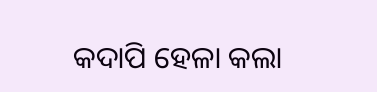କଦାପି ହେଳା କଲା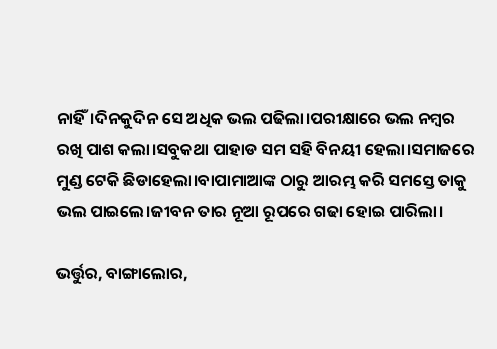ନାହିଁ।ଦିନକୁଦିନ ସେ ଅଧିକ ଭଲ ପଢିଲା।ପରୀକ୍ଷାରେ ଭଲ ନମ୍ବର ରଖି ପାଶ କଲା।ସବୁକଥା ପାହାଡ ସମ ସହି ବିନୟୀ ହେଲା।ସମାଜରେ ମୁଣ୍ଡ ଟେକି ଛିଡାହେଲା।ବାପାମାଆଙ୍କ ଠାରୁ ଆରମ୍ଭ କରି ସମସ୍ତେ ତାକୁ ଭଲ ପାଇଲେ।ଜୀବନ ତାର ନୂଆ ରୂପରେ ଗଢା ହୋଇ ପାରିଲା।

ଭର୍ତ୍ତୁର, ବାଙ୍ଗାଲୋର,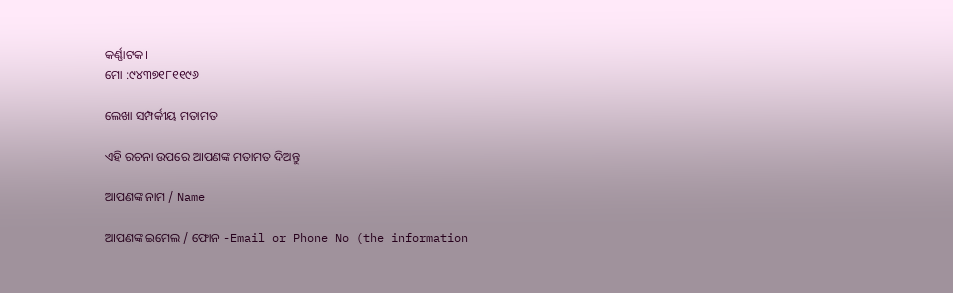କର୍ଣ୍ଣାଟକ।
ମୋ :୯୪୩୭୧୮୧୧୯୬

ଲେଖା ସମ୍ପର୍କୀୟ ମତାମତ

ଏହି ରଚନା ଉପରେ ଆପଣଙ୍କ ମତାମତ ଦିଅନ୍ତୁ

ଆପଣଙ୍କ ନାମ / Name

ଆପଣଙ୍କ ଇମେଲ / ଫୋନ -Email or Phone No (the information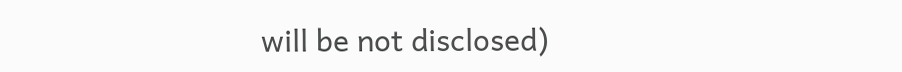will be not disclosed)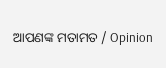ଆପଣଙ୍କ ମତାମତ / Opinion